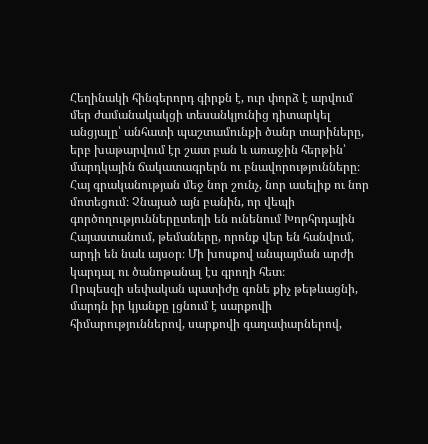Հեղինակի հինգերորդ գիրքն է, ուր փորձ է արվում մեր ժամանակակցի տեսանկյունից դիտարկել անցյալը՝ անհատի պաշտամունքի ծանր տարիները, երբ խաթարվում էր շատ բան և առաջին հերթին՝ մարդկային ճակատագրերն ու բնավորությունները։
Հայ գրականության մեջ նոր շունչ, նոր ասելիք ու նոր մոտեցում։ Չնայած այն բանին, որ վեպի գործողություններըտեղի են ունենում Խորհրդային Հայաստանում, թեմաները, որոնք վեր են հանվում, արդի են նաև այսօր։ Մի խոսքով անպայման արժի կարդալ ու ծանոթանալ էս գրողի հետ։
Որպեսզի սեփական պատիժը գոնե քիչ թեթևացնի, մարդն իր կյանքը լցնում է սարքովի հիմարություններով, սարքովի գաղափարներով,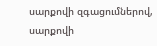սարքովի զգացումներով, սարքովի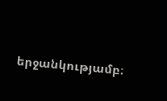երջանկությամբ։